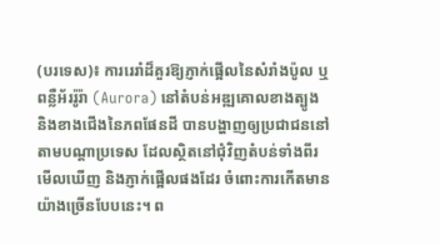(បរទេស)៖ ការរេរាំដ៏គួរឱ្យភ្ញាក់ផ្អើលនៃសំរាំងប៉ូល ឬពន្លឺអ័ររ៉ូរ៉ា (Aurora) នៅតំបន់អឌ្ឍគោលខាងត្បូង និងខាងជើងនៃភពផែនដី បានបង្ហាញឲ្យប្រជាជននៅតាមបណ្តាប្រទេស ដែលស្ថិតនៅជុំវិញតំបន់ទាំងពីរ មើលឃើញ និងភ្ញាក់ផ្អើលផងដែរ ចំពោះការកើតមានយ៉ាងច្រើនបែបនេះ។ ព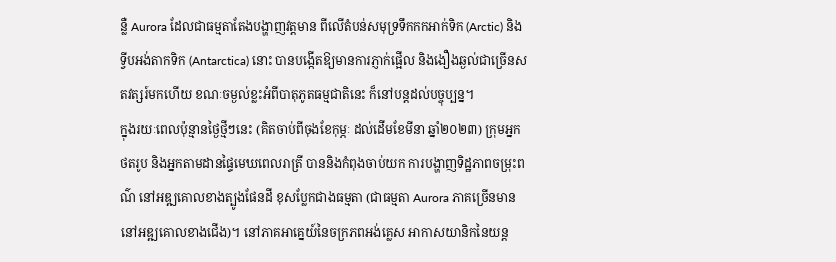ន្លឺ Aurora ដែលជាធម្មតាតែងបង្ហាញវត្តមាន ពីលើតំបន់សមុទ្រទឹកកកអាក់ទិក (Arctic) និងទ្វីបអង់តាកទិក (Antarctica) នោះ បានបង្កើតឱ្យមានការភ្ញាក់ផ្អើល និងងឿងឆ្ងល់ជាច្រើនសតវត្សរ៍មកហើយ ខណៈចម្ងល់ខ្លះអំពីបាតុភូតធម្មជាតិនេះ ក៏នៅបន្តដល់បច្ចុប្បន្ន។
ក្នុងរយៈពេលប៉ុន្មានថ្ងៃថ្មីៗនេះ (គិតចាប់ពីចុងខែកុម្ភៈ ដល់ដើមខែមីនា ឆ្នាំ២០២៣) ក្រុមអ្នកថតរូប និងអ្នកតាមដានផ្ទៃមេឃពេលរាត្រី បាននិងកំពុងចាប់យក ការបង្ហាញទិដ្ឋភាពចម្រុះពណ៌ នៅអឌ្ឍគោលខាងត្បូងផែនដី ខុសប្លែកជាងធម្មតា (ជាធម្មតា Aurora ភាគច្រើនមាននៅអឌ្ឍគោលខាងជើង)។ នៅភាគអាគ្នេយ៍នៃចក្រភពអង់គ្លេស អាកាសយានិកនៃយន្ត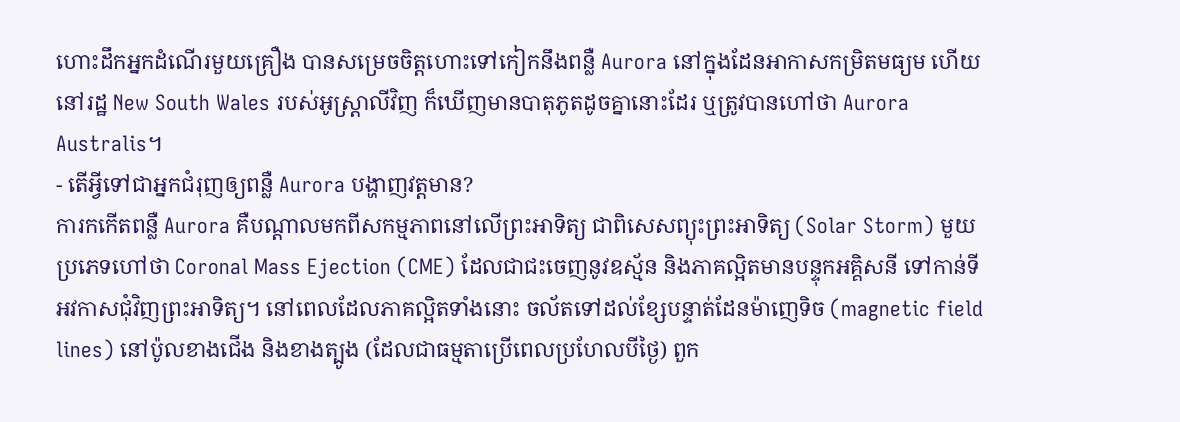ហោះដឹកអ្នកដំណើរមួយគ្រឿង បានសម្រេចចិត្តហោះទៅកៀកនឹងពន្លឺ Aurora នៅក្នុងដែនអាកាសកម្រិតមធ្យម ហើយនៅរដ្ឋ New South Wales របស់អូស្ត្រាលីវិញ ក៏ឃើញមានបាតុភូតដូចគ្នានោះដែរ ឬត្រូវបានហៅថា Aurora Australis។
- តើអ្វីទៅជាអ្នកជំរុញឲ្យពន្លឺ Aurora បង្ហាញវត្តមាន?
ការកកើតពន្លឺ Aurora គឺបណ្តាលមកពីសកម្មភាពនៅលើព្រះអាទិត្យ ជាពិសេសព្យុះព្រះអាទិត្យ (Solar Storm) មួយប្រភេទហៅថា Coronal Mass Ejection (CME) ដែលជាជះចេញនូវឧស្ម័ន និងភាគល្អិតមានបន្ទុកអគ្គិសនី ទៅកាន់ទីអវកាសជុំវិញព្រះអាទិត្យ។ នៅពេលដែលភាគល្អិតទាំងនោះ ចល័តទៅដល់ខ្សែបន្ទាត់ដែនម៉ាញេទិច (magnetic field lines) នៅប៉ូលខាងជើង និងខាងត្បូង (ដែលជាធម្មតាប្រើពេលប្រហែលបីថ្ងៃ) ពួក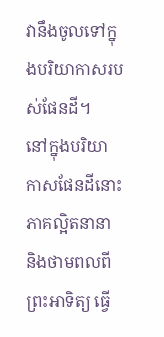វានឹងចូលទៅក្នុងបរិយាកាសរបស់ផែនដី។
នៅក្នុងបរិយាកាសផែនដីនោះ ភាគល្អិតនានា និងថាមពលពីព្រះអាទិត្យ ធ្វើ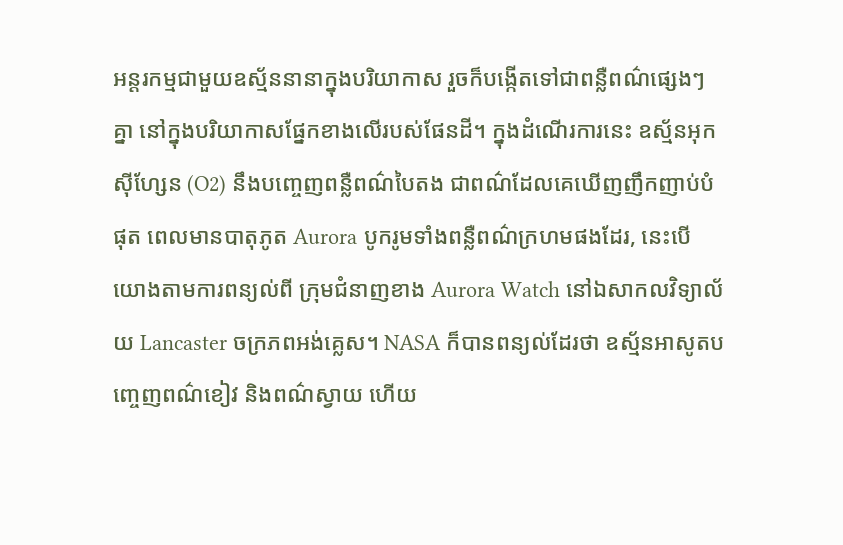អន្តរកម្មជាមួយឧស្ម័ននានាក្នុងបរិយាកាស រួចក៏បង្កើតទៅជាពន្លឺពណ៌ផ្សេងៗគ្នា នៅក្នុងបរិយាកាសផ្នែកខាងលើរបស់ផែនដី។ ក្នុងដំណើរការនេះ ឧស្ម័នអុកស៊ីហ្សែន (O2) នឹងបញ្ចេញពន្លឺពណ៌បៃតង ជាពណ៌ដែលគេឃើញញឹកញាប់បំផុត ពេលមានបាតុភូត Aurora បូករូមទាំងពន្លឺពណ៌ក្រហមផងដែរ, នេះបើយោងតាមការពន្យល់ពី ក្រុមជំនាញខាង Aurora Watch នៅឯសាកលវិទ្យាល័យ Lancaster ចក្រភពអង់គ្លេស។ NASA ក៏បានពន្យល់ដែរថា ឧស្ម័នអាសូតបញ្ចេញពណ៌ខៀវ និងពណ៌ស្វាយ ហើយ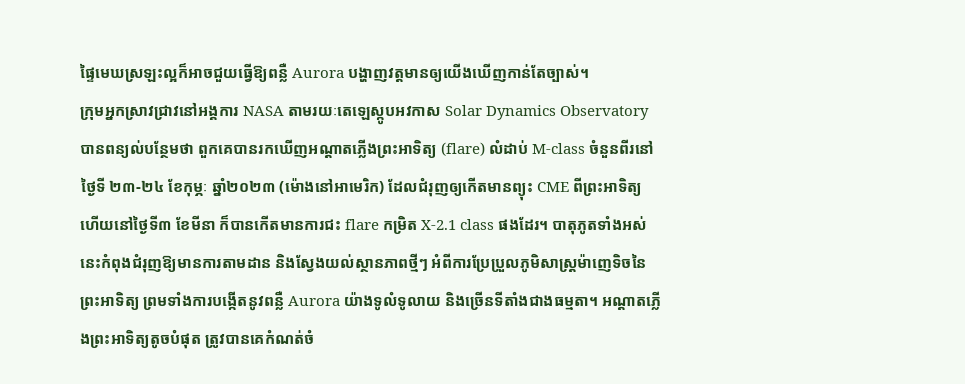ផ្ទៃមេឃស្រឡះល្អក៏អាចជួយធ្វើឱ្យពន្លឺ Aurora បង្ហាញវត្តមានឲ្យយើងឃើញកាន់តែច្បាស់។
ក្រុមអ្នកស្រាវជ្រាវនៅអង្គការ NASA តាមរយៈតេឡេស្កូបអវកាស Solar Dynamics Observatory បានពន្យល់បន្ថែមថា ពួកគេបានរកឃើញអណ្តាតភ្លើងព្រះអាទិត្យ (flare) លំដាប់ M-class ចំនួនពីរនៅថ្ងៃទី ២៣-២៤ ខែកុម្ភៈ ឆ្នាំ២០២៣ (ម៉ោងនៅអាមេរិក) ដែលជំរុញឲ្យកើតមានព្យុះ CME ពីព្រះអាទិត្យ ហើយនៅថ្ងៃទី៣ ខែមីនា ក៏បានកើតមានការជះ flare កម្រិត X-2.1 class ផងដែរ។ បាតុភូតទាំងអស់នេះកំពុងជំរុញឱ្យមានការតាមដាន និងស្វែងយល់ស្ថានភាពថ្មីៗ អំពីការប្រែប្រួលភូមិសាស្ត្រម៉ាញេទិចនៃព្រះអាទិត្យ ព្រមទាំងការបង្កើតនូវពន្លឺ Aurora យ៉ាងទូលំទូលាយ និងច្រើនទីតាំងជាងធម្មតា។ អណ្តាតភ្លើងព្រះអាទិត្យតូចបំផុត ត្រូវបានគេកំណត់ចំ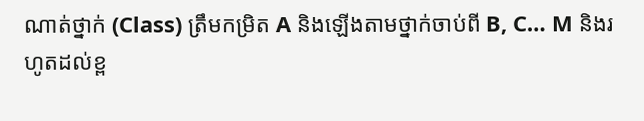ណាត់ថ្នាក់ (Class) ត្រឹមកម្រិត A និងឡើងតាមថ្នាក់ចាប់ពី B, C… M និងរហូតដល់ខ្ព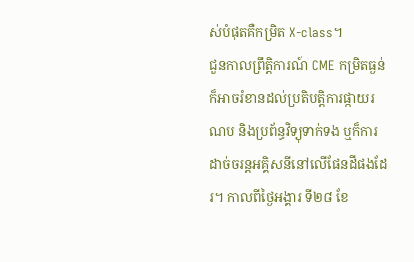ស់បំផុតគឺកម្រិត X-class។
ជួនកាលព្រឹត្តិការណ៍ CME កម្រិតធ្ងន់ក៏អាចរំខានដល់ប្រតិបត្តិការផ្កាយរណប និងប្រព័ន្ធវិទ្យុទាក់ទង ឬក៏ការដាច់ចរន្តអគ្គិសនីនៅលើផែនដីផងដែរ។ កាលពីថ្ងៃអង្គារ ទី២៨ ខែ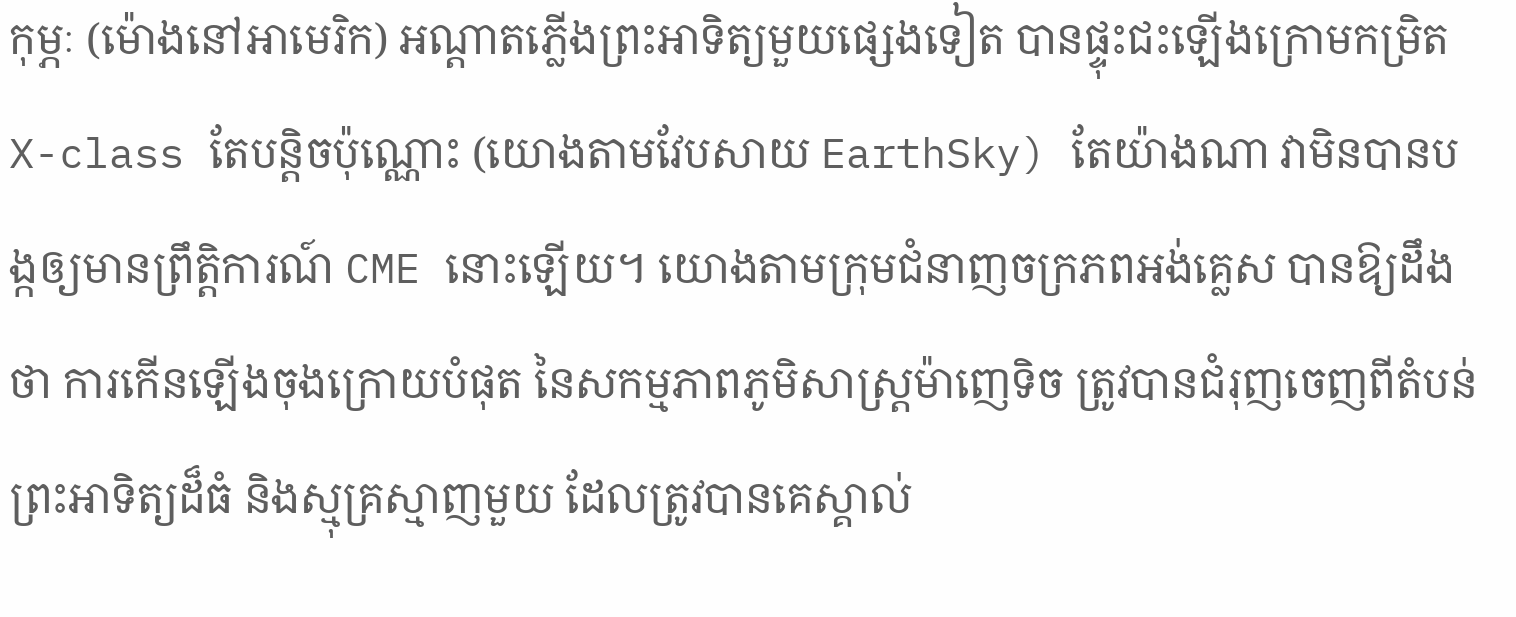កុម្ភៈ (ម៉ោងនៅអាមេរិក) អណ្តាតភ្លើងព្រះអាទិត្យមួយផ្សេងទៀត បានផ្ទុះជះឡើងក្រោមកម្រិត X-class តែបន្តិចប៉ុណ្ណោះ (យោងតាមវែបសាយ EarthSky) តែយ៉ាងណា វាមិនបានបង្កឲ្យមានព្រឹត្តិការណ៍ CME នោះឡើយ។ យោងតាមក្រុមជំនាញចក្រភពអង់គ្លេស បានឱ្យដឹងថា ការកើនឡើងចុងក្រោយបំផុត នៃសកម្មភាពភូមិសាស្ត្រម៉ាញេទិច ត្រូវបានជំរុញចេញពីតំបន់ព្រះអាទិត្យដ៏ធំ និងស្មុគ្រស្មាញមួយ ដែលត្រូវបានគេស្គាល់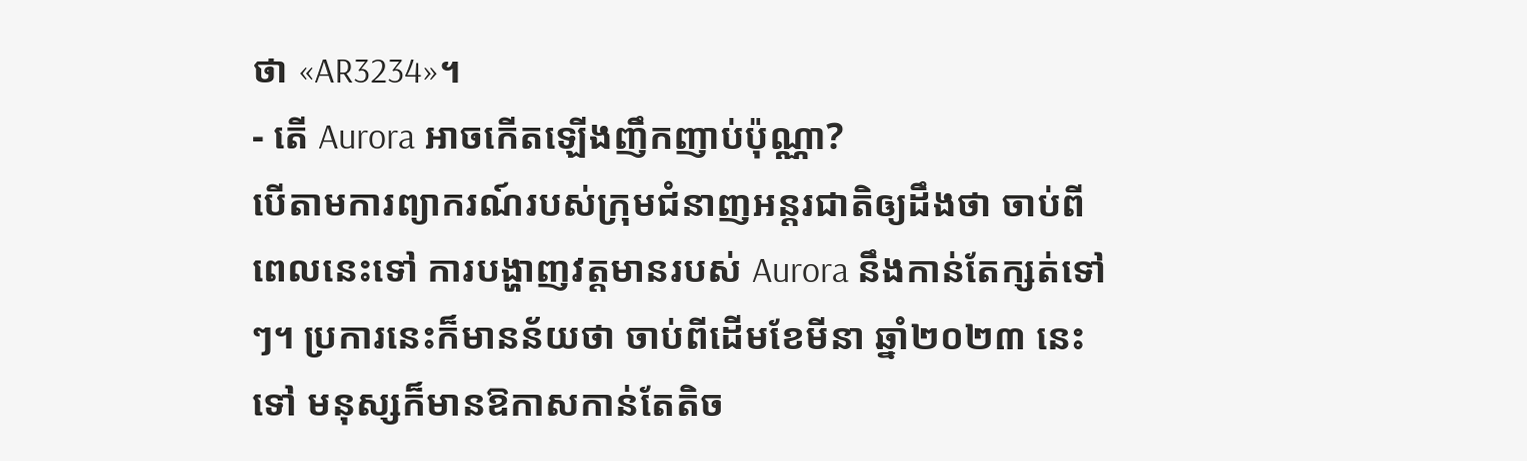ថា «AR3234»។
- តើ Aurora អាចកើតឡើងញឹកញាប់ប៉ុណ្ណា?
បើតាមការព្យាករណ៍របស់ក្រុមជំនាញអន្តរជាតិឲ្យដឹងថា ចាប់ពីពេលនេះទៅ ការបង្ហាញវត្តមានរបស់ Aurora នឹងកាន់តែក្សត់ទៅៗ។ ប្រការនេះក៏មានន័យថា ចាប់ពីដើមខែមីនា ឆ្នាំ២០២៣ នេះទៅ មនុស្សក៏មានឱកាសកាន់តែតិច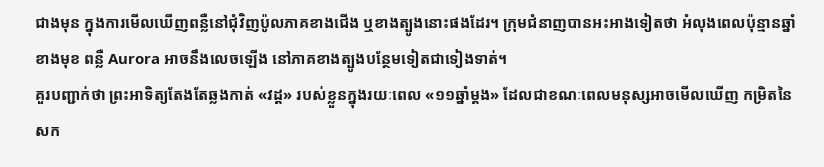ជាងមុន ក្នុងការមើលឃើញពន្លឺនៅជុំវិញប៉ូលភាគខាងជើង ឬខាងត្បូងនោះផងដែរ។ ក្រុមជំនាញបានអះអាងទៀតថា អំលុងពេលប៉ុន្មានឆ្នាំខាងមុខ ពន្លឺ Aurora អាចនឹងលេចឡើង នៅភាគខាងត្បូងបន្ថែមទៀតជាទៀងទាត់។
គួរបញ្ជាក់ថា ព្រះអាទិត្យតែងតែឆ្លងកាត់ «វដ្ត» របស់ខ្លួនក្នុងរយៈពេល «១១ឆ្នាំម្តង» ដែលជាខណៈពេលមនុស្សអាចមើលឃើញ កម្រិតនៃសក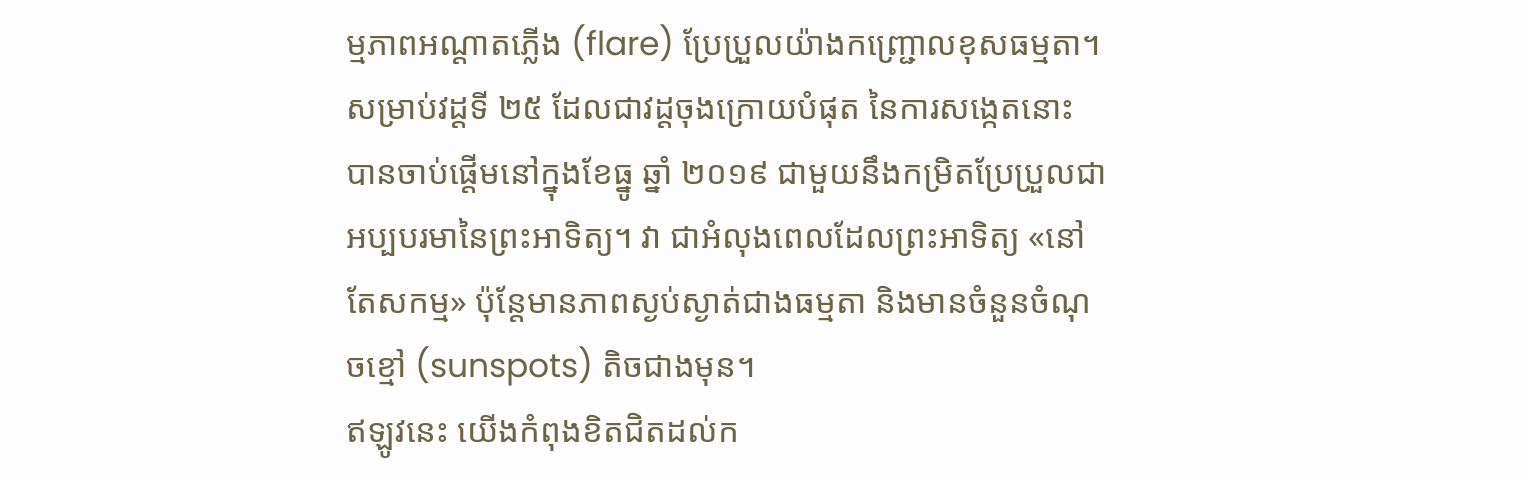ម្មភាពអណ្តាតភ្លើង (flare) ប្រែប្រួលយ៉ាងកញ្ជ្រោលខុសធម្មតា។ សម្រាប់វដ្តទី ២៥ ដែលជាវដ្តចុងក្រោយបំផុត នៃការសង្កេតនោះ បានចាប់ផ្តើមនៅក្នុងខែធ្នូ ឆ្នាំ ២០១៩ ជាមួយនឹងកម្រិតប្រែប្រួលជាអប្បបរមានៃព្រះអាទិត្យ។ វា ជាអំលុងពេលដែលព្រះអាទិត្យ «នៅតែសកម្ម» ប៉ុន្តែមានភាពស្ងប់ស្ងាត់ជាងធម្មតា និងមានចំនួនចំណុចខ្មៅ (sunspots) តិចជាងមុន។
ឥឡូវនេះ យើងកំពុងខិតជិតដល់ក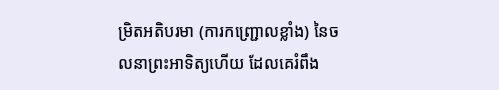ម្រិតអតិបរមា (ការកញ្ជ្រោលខ្លាំង) នៃចលនាព្រះអាទិត្យហើយ ដែលគេរំពឹង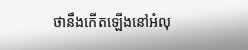ថានឹងកើតឡើងនៅអំលុ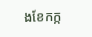ងខែកក្ក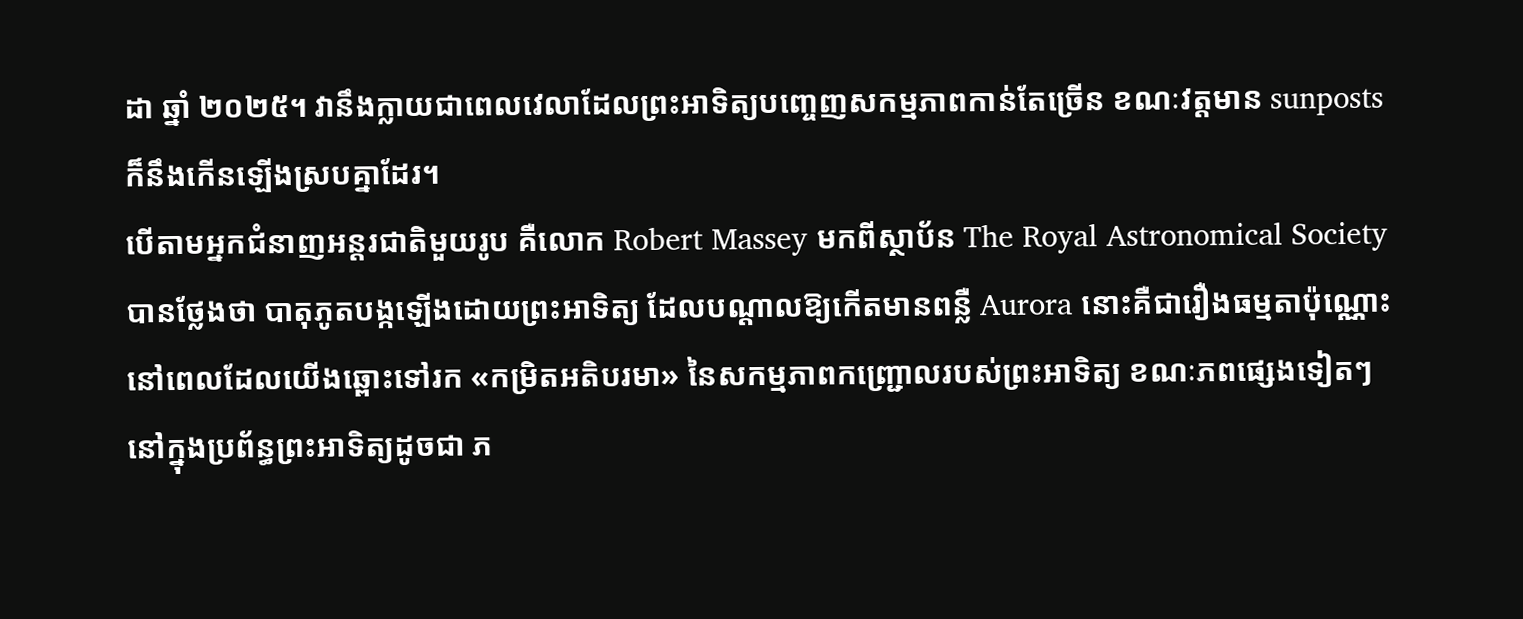ដា ឆ្នាំ ២០២៥។ វានឹងក្លាយជាពេលវេលាដែលព្រះអាទិត្យបញ្ចេញសកម្មភាពកាន់តែច្រើន ខណៈវត្តមាន sunposts ក៏នឹងកើនឡើងស្របគ្នាដែរ។
បើតាមអ្នកជំនាញអន្តរជាតិមួយរូប គឺលោក Robert Massey មកពីស្ថាប័ន The Royal Astronomical Society បានថ្លែងថា បាតុភូតបង្កឡើងដោយព្រះអាទិត្យ ដែលបណ្តាលឱ្យកើតមានពន្លឺ Aurora នោះគឺជារឿងធម្មតាប៉ុណ្ណោះ នៅពេលដែលយើងឆ្ពោះទៅរក «កម្រិតអតិបរមា» នៃសកម្មភាពកញ្ជ្រោលរបស់ព្រះអាទិត្យ ខណៈភពផ្សេងទៀតៗ នៅក្នុងប្រព័ន្ធព្រះអាទិត្យដូចជា ភ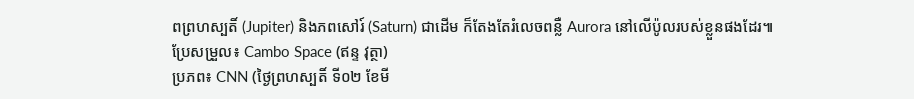ពព្រហស្បតិ៍ (Jupiter) និងភពសៅរ៍ (Saturn) ជាដើម ក៏តែងតែរំលេចពន្លឺ Aurora នៅលើប៉ូលរបស់ខ្លួនផងដែរ៕
ប្រែសម្រួល៖ Cambo Space (ឥន្ទ វុត្ថា)
ប្រភព៖ CNN (ថ្ងៃព្រហស្បតិ៍ ទី០២ ខែមី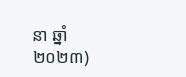នា ឆ្នាំ២០២៣)